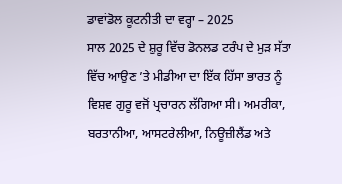ਡਾਵਾਂਡੋਲ ਕੂਟਨੀਤੀ ਦਾ ਵਰ੍ਹਾ – 2025
ਸਾਲ 2025 ਦੇ ਸ਼ੁਰੂ ਵਿੱਚ ਡੋਨਲਡ ਟਰੰਪ ਦੇ ਮੁੜ ਸੱਤਾ ਵਿੱਚ ਆਉਣ ’ਤੇ ਮੀਡੀਆ ਦਾ ਇੱਕ ਹਿੱਸਾ ਭਾਰਤ ਨੂੰ ਵਿਸ਼ਵ ਗੁਰੂ ਵਜੋਂ ਪ੍ਰਚਾਰਨ ਲੱਗਿਆ ਸੀ। ਅਮਰੀਕਾ, ਬਰਤਾਨੀਆ, ਆਸਟਰੇਲੀਆ, ਨਿਊਜ਼ੀਲੈਂਡ ਅਤੇ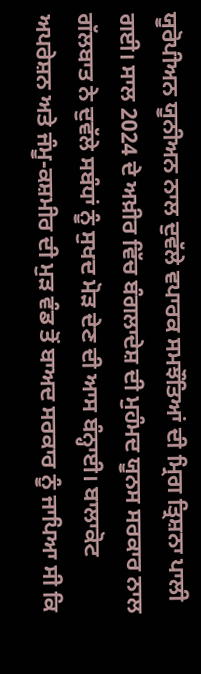ਯੂਰੋਪੀਅਨ ਯੂਨੀਅਨ ਨਾਲ ਦੁਵੱਲੇ ਵਪਾਰਕ ਸਮਝੌਤਿਆਂ ਦੀ ਮ੍ਰਿਗ ਤ੍ਰਿਸ਼ਨਾ ਪਾਲੀ ਗਈ। ਸਾਲ 2024 ਦੇ ਅਖ਼ੀਰ ਵਿੱਚ ਬੰਗਲਾਦੇਸ਼ ਦੀ ਮੁਹੰਮਦ ਯੂਨਸ ਸਰਕਾਰ ਨਾਲ ਗੱਲਬਾਤ ਨੇ ਦੁਵੱਲੇ ਸਬੰਧਾਂ ਨੂੰ ਸੁਖਦ ਮੋੜ ਦੇਣ ਦੀ ਆਸ ਬੰਨ੍ਹਾਈ। ਬਾਲਾਕੋਟ ਅਪਰੇਸ਼ਨ ਅਤੇ ਜੰਮੂ-ਕਸ਼ਮੀਰ ਦੀ ਮੁੜ ਵੰਡ ਤੋਂ ਬਾਅਦ ਸਰਕਾਰ ਨੂੰ ਜਾਪਿਆ ਸੀ ਕਿ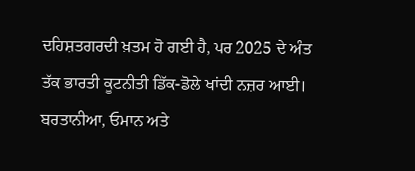ਦਹਿਸ਼ਤਗਰਦੀ ਖ਼ਤਮ ਹੋ ਗਈ ਹੈ, ਪਰ 2025 ਦੇ ਅੰਤ ਤੱਕ ਭਾਰਤੀ ਕੂਟਨੀਤੀ ਡਿੱਕ-ਡੋਲੇ ਖਾਂਦੀ ਨਜ਼ਰ ਆਈ। ਬਰਤਾਨੀਆ, ਓਮਾਨ ਅਤੇ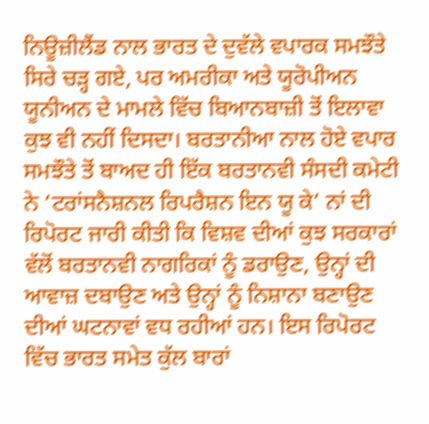ਨਿਊਜ਼ੀਲੈਂਡ ਨਾਲ ਭਾਰਤ ਦੇ ਦੁਵੱਲੇ ਵਪਾਰਕ ਸਮਝੌਤੇ ਸਿਰੇ ਚੜ੍ਹ ਗਏ, ਪਰ ਅਮਰੀਕਾ ਅਤੇ ਯੂਰੋਪੀਅਨ ਯੂਨੀਅਨ ਦੇ ਮਾਮਲੇ ਵਿੱਚ ਬਿਆਨਬਾਜ਼ੀ ਤੋਂ ਇਲਾਵਾ ਕੁਝ ਵੀ ਨਹੀਂ ਦਿਸਦਾ। ਬਰਤਾਨੀਆ ਨਾਲ ਹੋਏ ਵਪਾਰ ਸਮਝੌਤੇ ਤੋਂ ਬਾਅਦ ਹੀ ਇੱਕ ਬਰਤਾਨਵੀ ਸੰਸਦੀ ਕਮੇਟੀ ਨੇ ‘ਟਰਾਂਸਨੈਸ਼ਨਲ ਰਿਪਰੈਸ਼ਨ ਇਨ ਯੂ ਕੇ’ ਨਾਂ ਦੀ ਰਿਪੋਰਟ ਜਾਰੀ ਕੀਤੀ ਕਿ ਵਿਸ਼ਵ ਦੀਆਂ ਕੁਝ ਸਰਕਾਰਾਂ ਵੱਲੋਂ ਬਰਤਾਨਵੀ ਨਾਗਰਿਕਾਂ ਨੂੰ ਡਰਾਉਣ, ਉਨ੍ਹਾਂ ਦੀ ਆਵਾਜ਼ ਦਬਾਉਣ ਅਤੇ ਉਨ੍ਹਾਂ ਨੂੰ ਨਿਸ਼ਾਨਾ ਬਣਾਉਣ ਦੀਆਂ ਘਟਨਾਵਾਂ ਵਧ ਰਹੀਆਂ ਹਨ। ਇਸ ਰਿਪੋਰਟ ਵਿੱਚ ਭਾਰਤ ਸਮੇਤ ਕੁੱਲ ਬਾਰਾਂ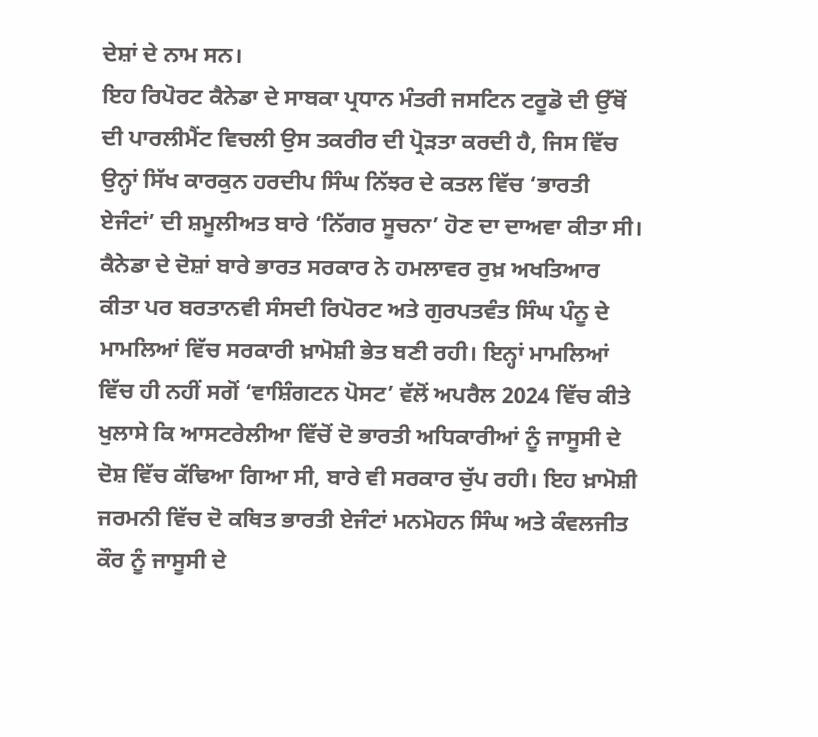ਦੇਸ਼ਾਂ ਦੇ ਨਾਮ ਸਨ।
ਇਹ ਰਿਪੋਰਟ ਕੈਨੇਡਾ ਦੇ ਸਾਬਕਾ ਪ੍ਰਧਾਨ ਮੰਤਰੀ ਜਸਟਿਨ ਟਰੂਡੋ ਦੀ ਉੱਥੋਂ ਦੀ ਪਾਰਲੀਮੈਂਟ ਵਿਚਲੀ ਉਸ ਤਕਰੀਰ ਦੀ ਪ੍ਰੋੜਤਾ ਕਰਦੀ ਹੈ, ਜਿਸ ਵਿੱਚ ਉਨ੍ਹਾਂ ਸਿੱਖ ਕਾਰਕੁਨ ਹਰਦੀਪ ਸਿੰਘ ਨਿੱਝਰ ਦੇ ਕਤਲ ਵਿੱਚ ‘ਭਾਰਤੀ ਏਜੰਟਾਂ’ ਦੀ ਸ਼ਮੂਲੀਅਤ ਬਾਰੇ ‘ਨਿੱਗਰ ਸੂਚਨਾ’ ਹੋਣ ਦਾ ਦਾਅਵਾ ਕੀਤਾ ਸੀ। ਕੈਨੇਡਾ ਦੇ ਦੋਸ਼ਾਂ ਬਾਰੇ ਭਾਰਤ ਸਰਕਾਰ ਨੇ ਹਮਲਾਵਰ ਰੁਖ਼ ਅਖਤਿਆਰ ਕੀਤਾ ਪਰ ਬਰਤਾਨਵੀ ਸੰਸਦੀ ਰਿਪੋਰਟ ਅਤੇ ਗੁਰਪਤਵੰਤ ਸਿੰਘ ਪੰਨੂ ਦੇ ਮਾਮਲਿਆਂ ਵਿੱਚ ਸਰਕਾਰੀ ਖ਼ਾਮੋਸ਼ੀ ਭੇਤ ਬਣੀ ਰਹੀ। ਇਨ੍ਹਾਂ ਮਾਮਲਿਆਂ ਵਿੱਚ ਹੀ ਨਹੀਂ ਸਗੋਂ ‘ਵਾਸ਼ਿੰਗਟਨ ਪੋਸਟ’ ਵੱਲੋਂ ਅਪਰੈਲ 2024 ਵਿੱਚ ਕੀਤੇ ਖੁਲਾਸੇ ਕਿ ਆਸਟਰੇਲੀਆ ਵਿੱਚੋਂ ਦੋ ਭਾਰਤੀ ਅਧਿਕਾਰੀਆਂ ਨੂੰ ਜਾਸੂਸੀ ਦੇ ਦੋਸ਼ ਵਿੱਚ ਕੱਢਿਆ ਗਿਆ ਸੀ, ਬਾਰੇ ਵੀ ਸਰਕਾਰ ਚੁੱਪ ਰਹੀ। ਇਹ ਖ਼ਾਮੋਸ਼ੀ ਜਰਮਨੀ ਵਿੱਚ ਦੋ ਕਥਿਤ ਭਾਰਤੀ ਏਜੰਟਾਂ ਮਨਮੋਹਨ ਸਿੰਘ ਅਤੇ ਕੰਵਲਜੀਤ ਕੌਰ ਨੂੰ ਜਾਸੂਸੀ ਦੇ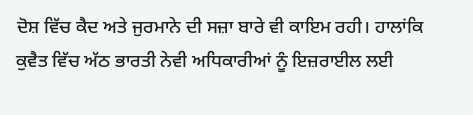ਦੋਸ਼ ਵਿੱਚ ਕੈਦ ਅਤੇ ਜੁਰਮਾਨੇ ਦੀ ਸਜ਼ਾ ਬਾਰੇ ਵੀ ਕਾਇਮ ਰਹੀ। ਹਾਲਾਂਕਿ ਕੁਵੈਤ ਵਿੱਚ ਅੱਠ ਭਾਰਤੀ ਨੇਵੀ ਅਧਿਕਾਰੀਆਂ ਨੂੰ ਇਜ਼ਰਾਈਲ ਲਈ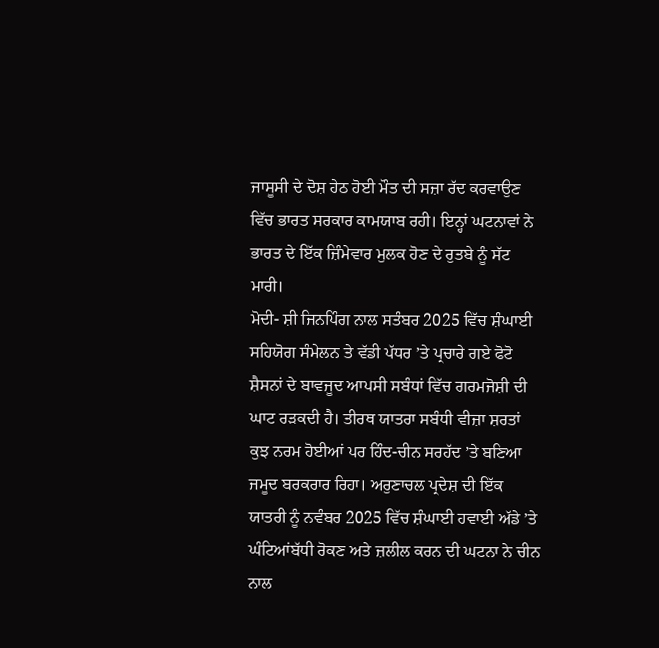ਜਾਸੂਸੀ ਦੇ ਦੋਸ਼ ਹੇਠ ਹੋਈ ਮੌਤ ਦੀ ਸਜ਼ਾ ਰੱਦ ਕਰਵਾਉਣ ਵਿੱਚ ਭਾਰਤ ਸਰਕਾਰ ਕਾਮਯਾਬ ਰਹੀ। ਇਨ੍ਹਾਂ ਘਟਨਾਵਾਂ ਨੇ ਭਾਰਤ ਦੇ ਇੱਕ ਜ਼ਿੰਮੇਵਾਰ ਮੁਲਕ ਹੋਣ ਦੇ ਰੁਤਬੇ ਨੂੰ ਸੱਟ ਮਾਰੀ।
ਮੋਦੀ- ਸ਼ੀ ਜਿਨਪਿੰਗ ਨਾਲ ਸਤੰਬਰ 2025 ਵਿੱਚ ਸ਼ੰਘਾਈ ਸਹਿਯੋਗ ਸੰਮੇਲਨ ਤੇ ਵੱਡੀ ਪੱਧਰ ’ਤੇ ਪ੍ਰਚਾਰੇ ਗਏ ਫੋਟੋ ਸ਼ੈਸਨਾਂ ਦੇ ਬਾਵਜੂਦ ਆਪਸੀ ਸਬੰਧਾਂ ਵਿੱਚ ਗਰਮਜੋਸ਼ੀ ਦੀ ਘਾਟ ਰੜਕਦੀ ਹੈ। ਤੀਰਥ ਯਾਤਰਾ ਸਬੰਧੀ ਵੀਜ਼ਾ ਸ਼ਰਤਾਂ ਕੁਝ ਨਰਮ ਹੋਈਆਂ ਪਰ ਹਿੰਦ-ਚੀਨ ਸਰਹੱਦ ’ਤੇ ਬਣਿਆ ਜਮੂਦ ਬਰਕਰਾਰ ਰਿਹਾ। ਅਰੁਣਾਚਲ ਪ੍ਰਦੇਸ਼ ਦੀ ਇੱਕ ਯਾਤਰੀ ਨੂੰ ਨਵੰਬਰ 2025 ਵਿੱਚ ਸ਼ੰਘਾਈ ਹਵਾਈ ਅੱਡੇ ’ਤੇ ਘੰਟਿਆਂਬੱਧੀ ਰੋਕਣ ਅਤੇ ਜ਼ਲੀਲ ਕਰਨ ਦੀ ਘਟਨਾ ਨੇ ਚੀਨ ਨਾਲ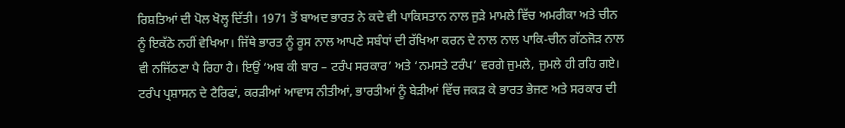ਰਿਸ਼ਤਿਆਂ ਦੀ ਪੋਲ ਖੋਲ੍ਹ ਦਿੱਤੀ। 1971 ਤੋਂ ਬਾਅਦ ਭਾਰਤ ਨੇ ਕਦੇ ਵੀ ਪਾਕਿਸਤਾਨ ਨਾਲ ਜੁੜੇ ਮਾਮਲੇ ਵਿੱਚ ਅਮਰੀਕਾ ਅਤੇ ਚੀਨ ਨੂੰ ਇਕੱਠੇ ਨਹੀਂ ਵੇਖਿਆ। ਜਿੱਥੇ ਭਾਰਤ ਨੂੰ ਰੂਸ ਨਾਲ ਆਪਣੇ ਸਬੰਧਾਂ ਦੀ ਰੱਖਿਆ ਕਰਨ ਦੇ ਨਾਲ ਨਾਲ ਪਾਕਿ-ਚੀਨ ਗੱਠਜੋੜ ਨਾਲ ਵੀ ਨਜਿੱਠਣਾ ਪੈ ਰਿਹਾ ਹੈ। ਇਉਂ ‘ਅਬ ਕੀ ਬਾਰ – ਟਰੰਪ ਸਰਕਾਰ’ ਅਤੇ ‘ਨਮਸਤੇ ਟਰੰਪ’ ਵਰਗੇ ਜੁਮਲੇ, ਜੁਮਲੇ ਹੀ ਰਹਿ ਗਏ। ਟਰੰਪ ਪ੍ਰਸ਼ਾਸਨ ਦੇ ਟੈਰਿਫਾਂ, ਕਰੜੀਆਂ ਆਵਾਸ ਨੀਤੀਆਂ, ਭਾਰਤੀਆਂ ਨੂੰ ਬੇੜੀਆਂ ਵਿੱਚ ਜਕੜ ਕੇ ਭਾਰਤ ਭੇਜਣ ਅਤੇ ਸਰਕਾਰ ਦੀ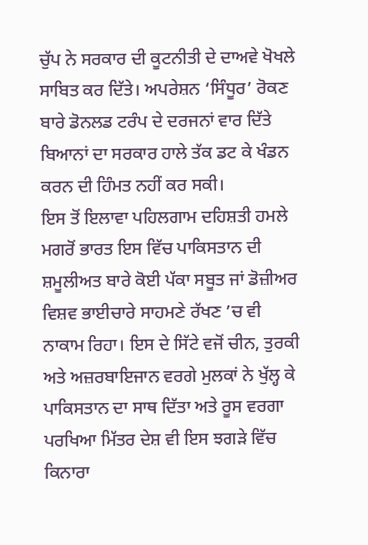ਚੁੱਪ ਨੇ ਸਰਕਾਰ ਦੀ ਕੂਟਨੀਤੀ ਦੇ ਦਾਅਵੇ ਖੋਖਲੇ ਸਾਬਿਤ ਕਰ ਦਿੱਤੇ। ਅਪਰੇਸ਼ਨ ‘ਸਿੰਧੂਰ’ ਰੋਕਣ ਬਾਰੇ ਡੋਨਲਡ ਟਰੰਪ ਦੇ ਦਰਜਨਾਂ ਵਾਰ ਦਿੱਤੇ ਬਿਆਨਾਂ ਦਾ ਸਰਕਾਰ ਹਾਲੇ ਤੱਕ ਡਟ ਕੇ ਖੰਡਨ ਕਰਨ ਦੀ ਹਿੰਮਤ ਨਹੀਂ ਕਰ ਸਕੀ।
ਇਸ ਤੋਂ ਇਲਾਵਾ ਪਹਿਲਗਾਮ ਦਹਿਸ਼ਤੀ ਹਮਲੇ ਮਗਰੋਂ ਭਾਰਤ ਇਸ ਵਿੱਚ ਪਾਕਿਸਤਾਨ ਦੀ ਸ਼ਮੂਲੀਅਤ ਬਾਰੇ ਕੋਈ ਪੱਕਾ ਸਬੂਤ ਜਾਂ ਡੋਜ਼ੀਅਰ ਵਿਸ਼ਵ ਭਾਈਚਾਰੇ ਸਾਹਮਣੇ ਰੱਖਣ ’ਚ ਵੀ ਨਾਕਾਮ ਰਿਹਾ। ਇਸ ਦੇ ਸਿੱਟੇ ਵਜੋਂ ਚੀਨ, ਤੁਰਕੀ ਅਤੇ ਅਜ਼ਰਬਾਇਜਾਨ ਵਰਗੇ ਮੁਲਕਾਂ ਨੇ ਖੁੱਲ੍ਹ ਕੇ ਪਾਕਿਸਤਾਨ ਦਾ ਸਾਥ ਦਿੱਤਾ ਅਤੇ ਰੂਸ ਵਰਗਾ ਪਰਖਿਆ ਮਿੱਤਰ ਦੇਸ਼ ਵੀ ਇਸ ਝਗੜੇ ਵਿੱਚ ਕਿਨਾਰਾ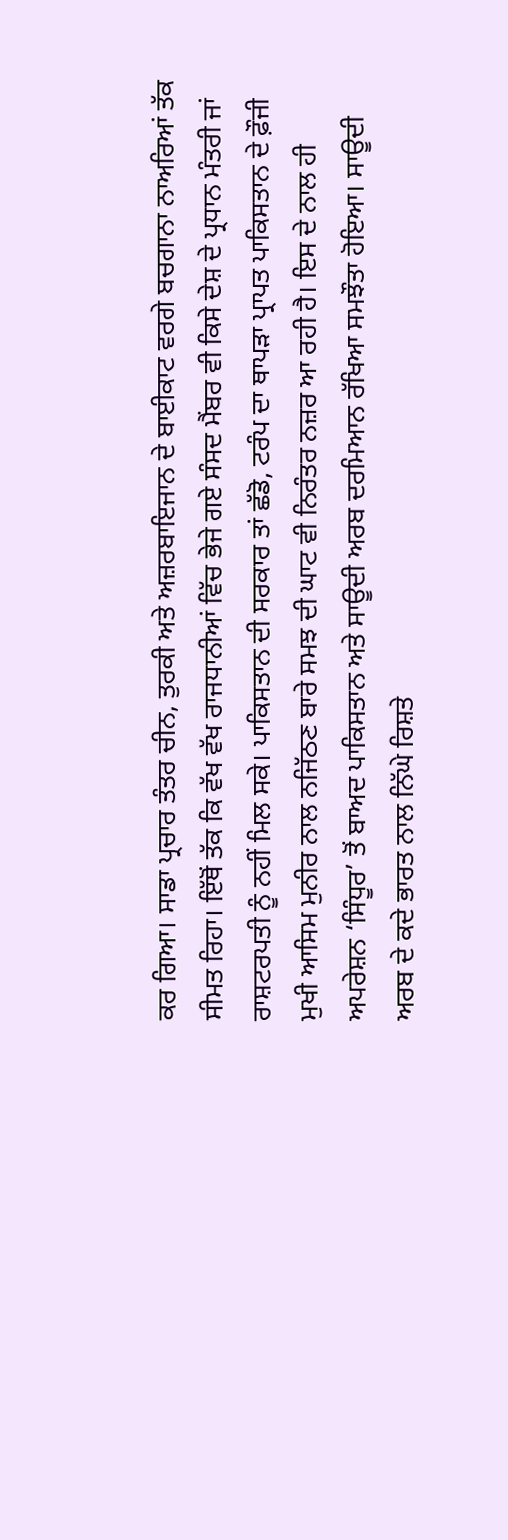ਕਰ ਗਿਆ। ਸਾਡਾ ਪ੍ਰਚਾਰ ਤੰਤਰ ਚੀਨ, ਤੁਰਕੀ ਅਤੇ ਅਜ਼ਰਬਾਇਜਾਨ ਦੇ ਬਾਈਕਾਟ ਵਰਗੇ ਬਚਗਾਨਾ ਨਾਅਰਿਆਂ ਤੱਕ ਸੀਮਤ ਰਿਹਾ। ਇੱਥੋਂ ਤੱਕ ਕਿ ਵੱਖ ਵੱਖ ਰਾਜਧਾਨੀਆਂ ਵਿੱਚ ਭੇਜੇ ਗਏ ਸੰਸਦ ਮੈਂਬਰ ਵੀ ਕਿਸੇ ਦੇਸ਼ ਦੇ ਪ੍ਰਧਾਨ ਮੰਤਰੀ ਜਾਂ ਰਾਸ਼ਟਰਪਤੀ ਨੂੰ ਨਹੀਂ ਮਿਲ ਸਕੇ। ਪਾਕਿਸਤਾਨ ਦੀ ਸਰਕਾਰ ਤਾਂ ਛੱਡੋ, ਟਰੰਪ ਦਾ ਥਾਪੜਾ ਪ੍ਰਾਪਤ ਪਾਕਿਸਤਾਨ ਦੇ ਫ਼ੌਜੀ ਮੁਖੀ ਆਸਿਮ ਮੁਨੀਰ ਨਾਲ ਨਜਿੱਠਣ ਬਾਰੇ ਸਮਝ ਦੀ ਘਾਟ ਵੀ ਨਿਰੰਤਰ ਨਜ਼ਰ ਆ ਰਹੀ ਹੈ। ਇਸ ਦੇ ਨਾਲ ਹੀ ਅਪਰੇਸ਼ਨ ‘ਸਿੰਧੂਰ’ ਤੋਂ ਬਾਅਦ ਪਾਕਿਸਤਾਨ ਅਤੇ ਸਾਊਦੀ ਅਰਬ ਦਰਮਿਆਨ ਰੱਖਿਆ ਸਮਝੌਤਾ ਹੋਇਆ। ਸਾਊਦੀ ਅਰਬ ਦੇ ਕਦੇ ਭਾਰਤ ਨਾਲ ਨਿੱਘੇ ਰਿਸ਼ਤੇ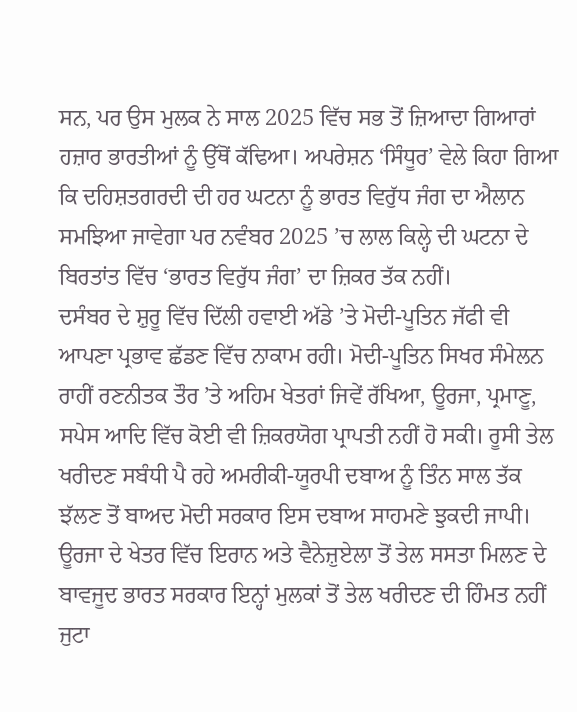ਸਨ, ਪਰ ਉਸ ਮੁਲਕ ਨੇ ਸਾਲ 2025 ਵਿੱਚ ਸਭ ਤੋਂ ਜ਼ਿਆਦਾ ਗਿਆਰਾਂ ਹਜ਼ਾਰ ਭਾਰਤੀਆਂ ਨੂੰ ਉੱਥੋਂ ਕੱਢਿਆ। ਅਪਰੇਸ਼ਨ ‘ਸਿੰਧੂਰ’ ਵੇਲੇ ਕਿਹਾ ਗਿਆ ਕਿ ਦਹਿਸ਼ਤਗਰਦੀ ਦੀ ਹਰ ਘਟਨਾ ਨੂੰ ਭਾਰਤ ਵਿਰੁੱਧ ਜੰਗ ਦਾ ਐਲਾਨ ਸਮਝਿਆ ਜਾਵੇਗਾ ਪਰ ਨਵੰਬਰ 2025 ’ਚ ਲਾਲ ਕਿਲ੍ਹੇ ਦੀ ਘਟਨਾ ਦੇ ਬਿਰਤਾਂਤ ਵਿੱਚ ‘ਭਾਰਤ ਵਿਰੁੱਧ ਜੰਗ’ ਦਾ ਜ਼ਿਕਰ ਤੱਕ ਨਹੀਂ।
ਦਸੰਬਰ ਦੇ ਸ਼ੁਰੂ ਵਿੱਚ ਦਿੱਲੀ ਹਵਾਈ ਅੱਡੇ ’ਤੇ ਮੋਦੀ-ਪੂਤਿਨ ਜੱਫੀ ਵੀ ਆਪਣਾ ਪ੍ਰਭਾਵ ਛੱਡਣ ਵਿੱਚ ਨਾਕਾਮ ਰਹੀ। ਮੋਦੀ-ਪੂਤਿਨ ਸਿਖਰ ਸੰਮੇਲਨ ਰਾਹੀਂ ਰਣਨੀਤਕ ਤੌਰ ’ਤੇ ਅਹਿਮ ਖੇਤਰਾਂ ਜਿਵੇਂ ਰੱਖਿਆ, ਊਰਜਾ, ਪ੍ਰਮਾਣੂ, ਸਪੇਸ ਆਦਿ ਵਿੱਚ ਕੋਈ ਵੀ ਜ਼ਿਕਰਯੋਗ ਪ੍ਰਾਪਤੀ ਨਹੀਂ ਹੋ ਸਕੀ। ਰੂਸੀ ਤੇਲ ਖਰੀਦਣ ਸਬੰਧੀ ਪੈ ਰਹੇ ਅਮਰੀਕੀ-ਯੂਰਪੀ ਦਬਾਅ ਨੂੰ ਤਿੰਨ ਸਾਲ ਤੱਕ ਝੱਲਣ ਤੋਂ ਬਾਅਦ ਮੋਦੀ ਸਰਕਾਰ ਇਸ ਦਬਾਅ ਸਾਹਮਣੇ ਝੁਕਦੀ ਜਾਪੀ। ਊਰਜਾ ਦੇ ਖੇਤਰ ਵਿੱਚ ਇਰਾਨ ਅਤੇ ਵੈਨੇਜ਼ੁਏਲਾ ਤੋਂ ਤੇਲ ਸਸਤਾ ਮਿਲਣ ਦੇ ਬਾਵਜੂਦ ਭਾਰਤ ਸਰਕਾਰ ਇਨ੍ਹਾਂ ਮੁਲਕਾਂ ਤੋਂ ਤੇਲ ਖਰੀਦਣ ਦੀ ਹਿੰਮਤ ਨਹੀਂ ਜੁਟਾ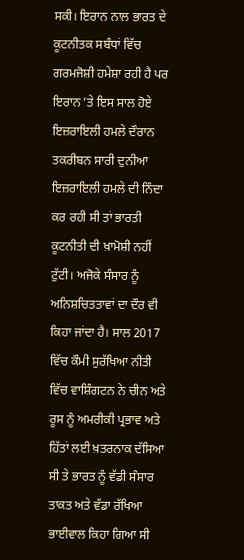ਸਕੀ। ਇਰਾਨ ਨਾਲ ਭਾਰਤ ਦੇ ਕੂਟਨੀਤਕ ਸਬੰਧਾਂ ਵਿੱਚ ਗਰਮਜੋਸ਼ੀ ਹਮੇਸ਼ਾ ਰਹੀ ਹੈ ਪਰ ਇਰਾਨ ’ਤੇ ਇਸ ਸਾਲ ਹੋਏ ਇਜ਼ਰਾਇਲੀ ਹਮਲੇ ਦੌਰਾਨ ਤਕਰੀਬਨ ਸਾਰੀ ਦੁਨੀਆ ਇਜ਼ਰਾਇਲੀ ਹਮਲੇ ਦੀ ਨਿੰਦਾ ਕਰ ਰਹੀ ਸੀ ਤਾਂ ਭਾਰਤੀ ਕੂਟਨੀਤੀ ਦੀ ਖ਼ਾਮੋਸ਼ੀ ਨਹੀਂ ਟੁੱਟੀ। ਅਜੋਕੇ ਸੰਸਾਰ ਨੂੰ ਅਨਿਸ਼ਚਿਤਤਾਵਾਂ ਦਾ ਦੌਰ ਵੀ ਕਿਹਾ ਜਾਂਦਾ ਹੈ। ਸਾਲ 2017 ਵਿੱਚ ਕੌਮੀ ਸੁਰੱਖਿਆ ਨੀਤੀ ਵਿੱਚ ਵਾਸ਼ਿੰਗਟਨ ਨੇ ਚੀਨ ਅਤੇ ਰੂਸ ਨੂੰ ਅਮਰੀਕੀ ਪ੍ਰਭਾਵ ਅਤੇ ਹਿੱਤਾਂ ਲਈ ਖ਼ਤਰਨਾਕ ਦੱਸਿਆ ਸੀ ਤੇ ਭਾਰਤ ਨੂੰ ਵੱਡੀ ਸੰਸਾਰ ਤਾਕਤ ਅਤੇ ਵੱਡਾ ਰੱਖਿਆ ਭਾਈਵਾਲ ਕਿਹਾ ਗਿਆ ਸੀ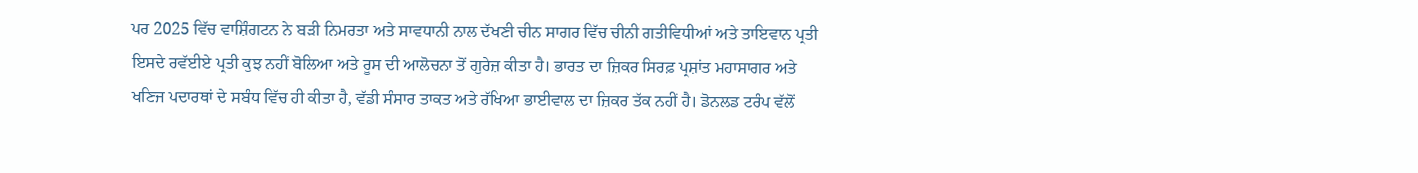ਪਰ 2025 ਵਿੱਚ ਵਾਸ਼ਿੰਗਟਨ ਨੇ ਬੜੀ ਨਿਮਰਤਾ ਅਤੇ ਸਾਵਧਾਨੀ ਨਾਲ ਦੱਖਣੀ ਚੀਨ ਸਾਗਰ ਵਿੱਚ ਚੀਨੀ ਗਤੀਵਿਧੀਆਂ ਅਤੇ ਤਾਇਵਾਨ ਪ੍ਰਤੀ ਇਸਦੇ ਰਵੱਈਏ ਪ੍ਰਤੀ ਕੁਝ ਨਹੀਂ ਬੋਲਿਆ ਅਤੇ ਰੂਸ ਦੀ ਆਲੋਚਨਾ ਤੋਂ ਗੁਰੇਜ਼ ਕੀਤਾ ਹੈ। ਭਾਰਤ ਦਾ ਜ਼ਿਕਰ ਸਿਰਫ਼ ਪ੍ਰਸ਼ਾਂਤ ਮਹਾਸਾਗਰ ਅਤੇ ਖਣਿਜ ਪਦਾਰਥਾਂ ਦੇ ਸਬੰਧ ਵਿੱਚ ਹੀ ਕੀਤਾ ਹੈ, ਵੱਡੀ ਸੰਸਾਰ ਤਾਕਤ ਅਤੇ ਰੱਖਿਆ ਭਾਈਵਾਲ ਦਾ ਜ਼ਿਕਰ ਤੱਕ ਨਹੀਂ ਹੈ। ਡੋਨਲਡ ਟਰੰਪ ਵੱਲੋਂ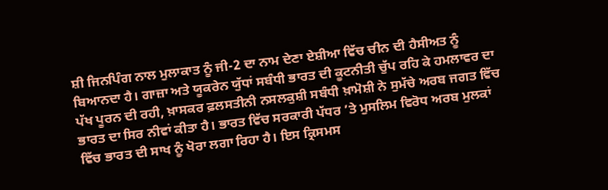ਸ਼ੀ ਜਿਨਪਿੰਗ ਨਾਲ ਮੁਲਾਕਾਤ ਨੂੰ ਜੀ-2 ਦਾ ਨਾਮ ਦੇਣਾ ਏਸ਼ੀਆ ਵਿੱਚ ਚੀਨ ਦੀ ਹੈਸੀਅਤ ਨੂੰ ਬਿਆਨਦਾ ਹੈ। ਗਾਜ਼ਾ ਅਤੇ ਯੂਕਰੇਨ ਯੁੱਧਾਂ ਸਬੰਧੀ ਭਾਰਤ ਦੀ ਕੂਟਨੀਤੀ ਚੁੱਪ ਰਹਿ ਕੇ ਹਮਲਾਵਰ ਦਾ ਪੱਖ ਪੂਰਨ ਦੀ ਰਹੀ, ਖ਼ਾਸਕਰ ਫ਼ਲਸਤੀਨੀ ਨਸਲਕੁਸ਼ੀ ਸਬੰਧੀ ਖ਼ਾਮੋਸ਼ੀ ਨੇ ਸੁਮੱਚੇ ਅਰਬ ਜਗਤ ਵਿੱਚ ਭਾਰਤ ਦਾ ਸਿਰ ਨੀਵਾਂ ਕੀਤਾ ਹੈ। ਭਾਰਤ ਵਿੱਚ ਸਰਕਾਰੀ ਪੱਧਰ ’ਤੇ ਮੁਸਲਿਮ ਵਿਰੋਧ ਅਰਬ ਮੁਲਕਾਂ ਵਿੱਚ ਭਾਰਤ ਦੀ ਸਾਖ ਨੂੰ ਖੋਰਾ ਲਗਾ ਰਿਹਾ ਹੈ। ਇਸ ਕ੍ਰਿਸਮਸ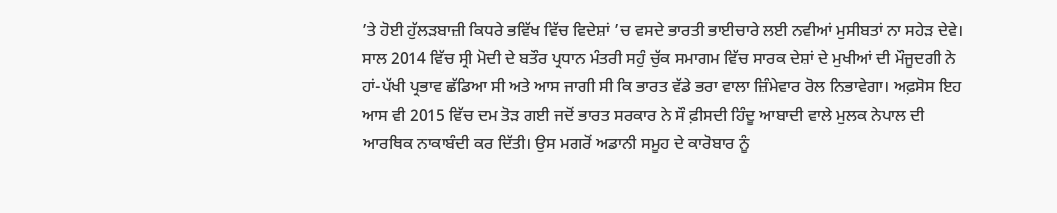’ਤੇ ਹੋਈ ਹੁੱਲੜਬਾਜ਼ੀ ਕਿਧਰੇ ਭਵਿੱਖ ਵਿੱਚ ਵਿਦੇਸ਼ਾਂ ’ਚ ਵਸਦੇ ਭਾਰਤੀ ਭਾਈਚਾਰੇ ਲਈ ਨਵੀਆਂ ਮੁਸੀਬਤਾਂ ਨਾ ਸਹੇੜ ਦੇਵੇ।
ਸਾਲ 2014 ਵਿੱਚ ਸ੍ਰੀ ਮੋਦੀ ਦੇ ਬਤੌਰ ਪ੍ਰਧਾਨ ਮੰਤਰੀ ਸਹੁੰ ਚੁੱਕ ਸਮਾਗਮ ਵਿੱਚ ਸਾਰਕ ਦੇਸ਼ਾਂ ਦੇ ਮੁਖੀਆਂ ਦੀ ਮੌਜੂਦਗੀ ਨੇ ਹਾਂ-ਪੱਖੀ ਪ੍ਰਭਾਵ ਛੱਡਿਆ ਸੀ ਅਤੇ ਆਸ ਜਾਗੀ ਸੀ ਕਿ ਭਾਰਤ ਵੱਡੇ ਭਰਾ ਵਾਲਾ ਜ਼ਿੰਮੇਵਾਰ ਰੋਲ ਨਿਭਾਵੇਗਾ। ਅਫ਼ਸੋਸ ਇਹ ਆਸ ਵੀ 2015 ਵਿੱਚ ਦਮ ਤੋੜ ਗਈ ਜਦੋਂ ਭਾਰਤ ਸਰਕਾਰ ਨੇ ਸੌ ਫ਼ੀਸਦੀ ਹਿੰਦੂ ਆਬਾਦੀ ਵਾਲੇ ਮੁਲਕ ਨੇਪਾਲ ਦੀ ਆਰਥਿਕ ਨਾਕਾਬੰਦੀ ਕਰ ਦਿੱਤੀ। ਉਸ ਮਗਰੋਂ ਅਡਾਨੀ ਸਮੂਹ ਦੇ ਕਾਰੋਬਾਰ ਨੂੰ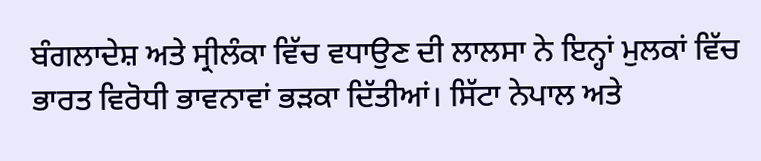ਬੰਗਲਾਦੇਸ਼ ਅਤੇ ਸ੍ਰੀਲੰਕਾ ਵਿੱਚ ਵਧਾਉਣ ਦੀ ਲਾਲਸਾ ਨੇ ਇਨ੍ਹਾਂ ਮੁਲਕਾਂ ਵਿੱਚ ਭਾਰਤ ਵਿਰੋਧੀ ਭਾਵਨਾਵਾਂ ਭੜਕਾ ਦਿੱਤੀਆਂ। ਸਿੱਟਾ ਨੇਪਾਲ ਅਤੇ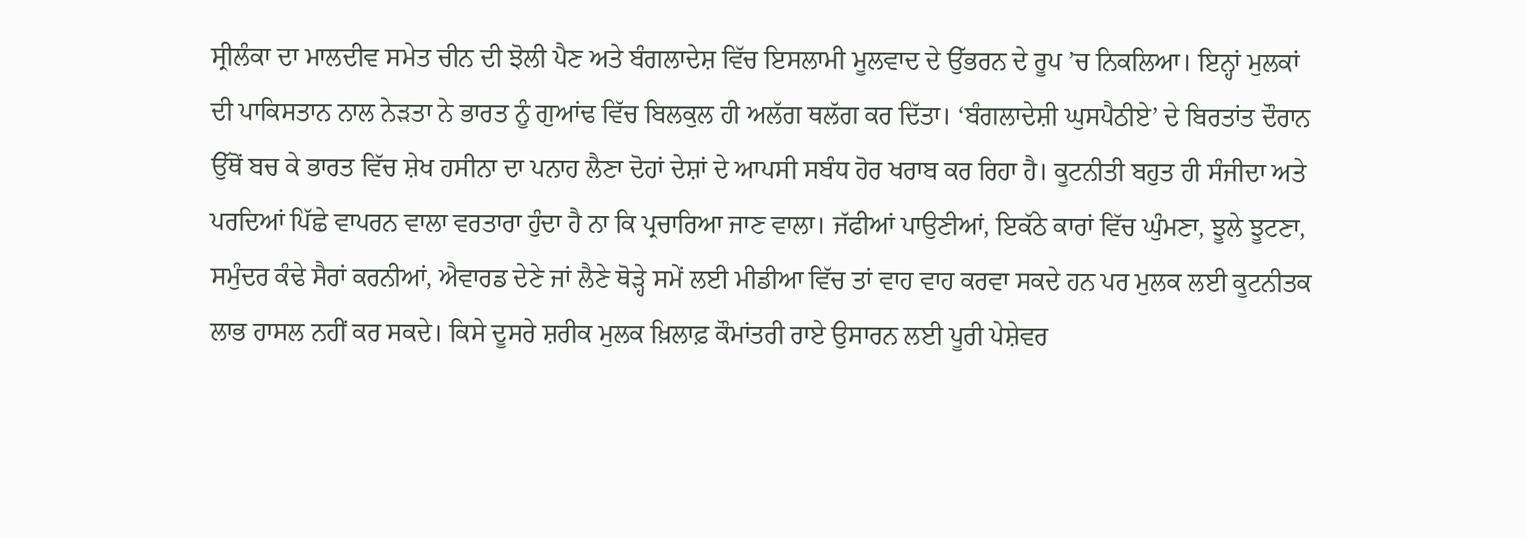ਸ੍ਰੀਲੰਕਾ ਦਾ ਮਾਲਦੀਵ ਸਮੇਤ ਚੀਨ ਦੀ ਝੋਲੀ ਪੈਣ ਅਤੇ ਬੰਗਲਾਦੇਸ਼ ਵਿੱਚ ਇਸਲਾਮੀ ਮੂਲਵਾਦ ਦੇ ਉੱਭਰਨ ਦੇ ਰੂਪ ’ਚ ਨਿਕਲਿਆ। ਇਨ੍ਹਾਂ ਮੁਲਕਾਂ ਦੀ ਪਾਕਿਸਤਾਨ ਨਾਲ ਨੇੜਤਾ ਨੇ ਭਾਰਤ ਨੂੰ ਗੁਆਂਢ ਵਿੱਚ ਬਿਲਕੁਲ ਹੀ ਅਲੱਗ ਥਲੱਗ ਕਰ ਦਿੱਤਾ। ‘ਬੰਗਲਾਦੇਸ਼ੀ ਘੁਸਪੈਠੀਏ’ ਦੇ ਬਿਰਤਾਂਤ ਦੌਰਾਨ ਉੱਥੋਂ ਬਚ ਕੇ ਭਾਰਤ ਵਿੱਚ ਸ਼ੇਖ ਹਸੀਨਾ ਦਾ ਪਨਾਹ ਲੈਣਾ ਦੋਹਾਂ ਦੇਸ਼ਾਂ ਦੇ ਆਪਸੀ ਸਬੰਧ ਹੋਰ ਖਰਾਬ ਕਰ ਰਿਹਾ ਹੈ। ਕੂਟਨੀਤੀ ਬਹੁਤ ਹੀ ਸੰਜੀਦਾ ਅਤੇ ਪਰਦਿਆਂ ਪਿੱਛੇ ਵਾਪਰਨ ਵਾਲਾ ਵਰਤਾਰਾ ਹੁੰਦਾ ਹੈ ਨਾ ਕਿ ਪ੍ਰਚਾਰਿਆ ਜਾਣ ਵਾਲਾ। ਜੱਫੀਆਂ ਪਾਉਣੀਆਂ, ਇਕੱਠੇ ਕਾਰਾਂ ਵਿੱਚ ਘੁੰਮਣਾ, ਝੂਲੇ ਝੂਟਣਾ, ਸਮੁੰਦਰ ਕੰਢੇ ਸੈਰਾਂ ਕਰਨੀਆਂ, ਐਵਾਰਡ ਦੇਣੇ ਜਾਂ ਲੈਣੇ ਥੋੜ੍ਹੇ ਸਮੇਂ ਲਈ ਮੀਡੀਆ ਵਿੱਚ ਤਾਂ ਵਾਹ ਵਾਹ ਕਰਵਾ ਸਕਦੇ ਹਨ ਪਰ ਮੁਲਕ ਲਈ ਕੂਟਨੀਤਕ ਲਾਭ ਹਾਸਲ ਨਹੀਂ ਕਰ ਸਕਦੇ। ਕਿਸੇ ਦੂਸਰੇ ਸ਼ਰੀਕ ਮੁਲਕ ਖ਼ਿਲਾਫ਼ ਕੌਮਾਂਤਰੀ ਰਾਏ ਉਸਾਰਨ ਲਈ ਪੂਰੀ ਪੇਸ਼ੇਵਰ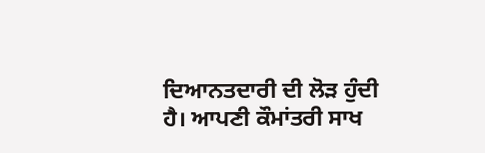ਦਿਆਨਤਦਾਰੀ ਦੀ ਲੋੜ ਹੁੰਦੀ ਹੈ। ਆਪਣੀ ਕੌਮਾਂਤਰੀ ਸਾਖ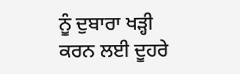ਨੂੰ ਦੁਬਾਰਾ ਖੜ੍ਹੀ ਕਰਨ ਲਈ ਦੂਹਰੇ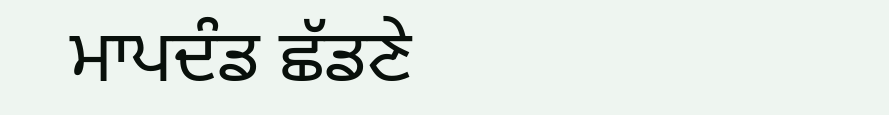ਮਾਪਦੰਡ ਛੱਡਣੇ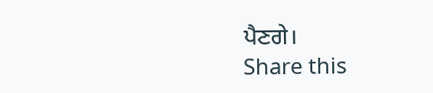ਪੈਣਗੇ।
Share this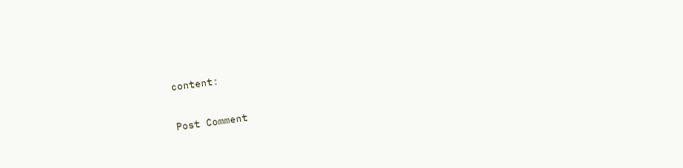content:

Post Comment